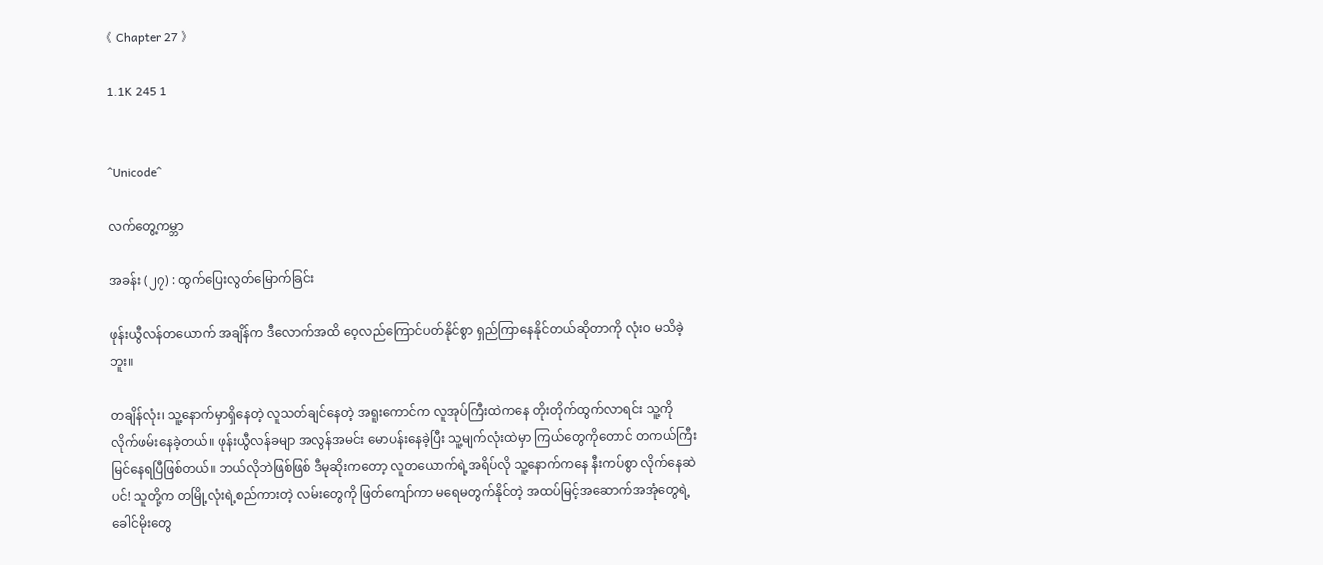《 Chapter 27 》

1.1K 245 1


^Unicode^

လက်တွေ့ကမ္ဘာ

အခန်း (၂၇) : ထွက်ပြေးလွတ်မြောက်ခြင်း

ဖုန်းယွီလန်တယောက် အချိန်က ဒီလောက်အထိ ဝေ့လည်ကြောင်ပတ်နိုင်စွာ ရှည်ကြာနေနိုင်တယ်ဆိုတာကို လုံးဝ မသိခဲ့ဘူး။

တချိန်လုံး၊ သူ့နောက်မှာရှိနေတဲ့ လူသတ်ချင်နေတဲ့ အရူးကောင်က လူအုပ်ကြီးထဲကနေ တိုးတိုက်ထွက်လာရင်း သူ့ကို လိုက်ဖမ်းနေခဲ့တယ်။ ဖုန်းယွီလန်ခမျာ အလွန်အမင်း မောပန်းနေခဲ့ပြီး သူ့မျက်လုံးထဲမှာ ကြယ်တွေကိုတောင် တကယ်ကြီးမြင်နေရပြီဖြစ်တယ်။ ဘယ်လိုဘဲဖြစ်ဖြစ် ဒီမုဆိုးကတော့ လူတယောက်ရဲ့အရိပ်လို သူ့နောက်ကနေ နီးကပ်စွာ လိုက်နေဆဲပင်! သူတို့က တမြို့လုံးရဲ့စည်ကားတဲ့ လမ်းတွေကို ဖြတ်ကျော်ကာ မရေမတွက်နိုင်တဲ့ အထပ်မြင့်အဆောက်အအုံတွေရဲ့ခေါင်မိုးတွေ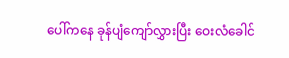ပေါ်ကနေ ခုန်ပျံကျော်လွှားပြီး ဝေးလံခေါင်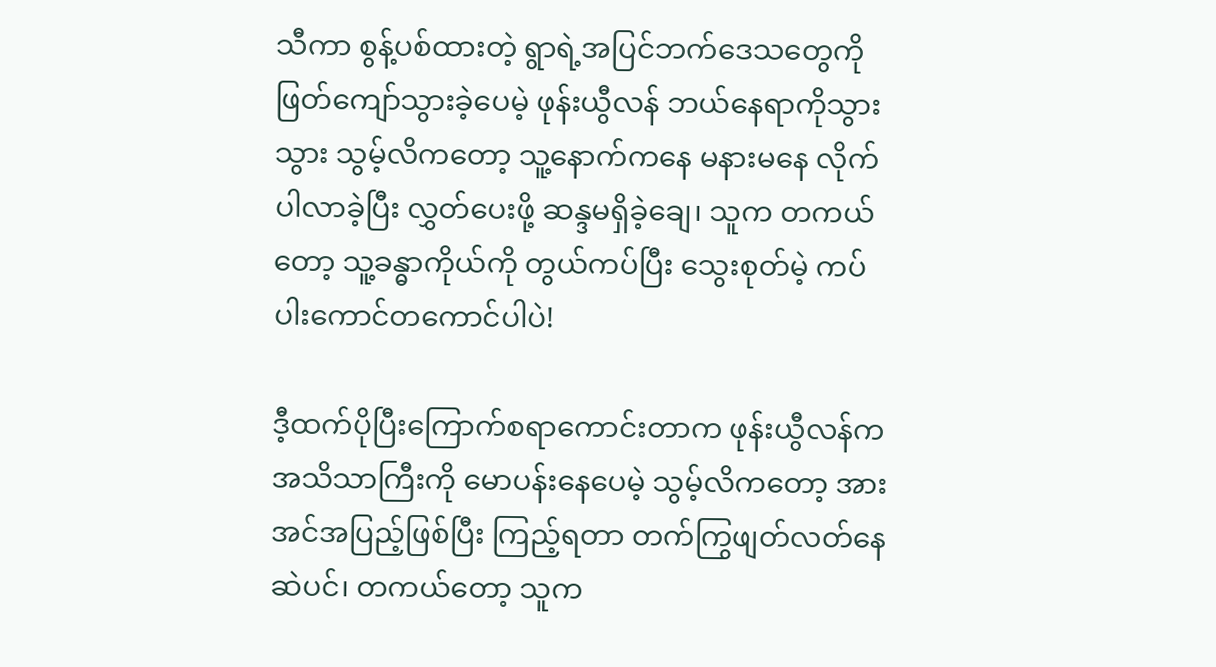သီကာ စွန့်ပစ်ထားတဲ့ ရွာရဲ့အပြင်ဘက်ဒေသတွေကို ဖြတ်ကျော်သွားခဲ့ပေမဲ့ ဖုန်းယွီလန် ဘယ်နေရာကိုသွားသွား သွမ့်လိကတော့ သူ့နောက်ကနေ မနားမနေ လိုက်ပါလာခဲ့ပြီး လွှတ်ပေးဖို့ ဆန္ဒမရှိခဲ့ချေ၊ သူက တကယ်တော့ သူ့ခန္ဓာကိုယ်ကို တွယ်ကပ်ပြီး သွေးစုတ်မဲ့ ကပ်ပါးကောင်တကောင်ပါပဲ!

ဒီ့ထက်ပိုပြီးကြောက်စရာကောင်းတာက ဖုန်းယွီလန်က အသိသာကြီးကို မောပန်းနေပေမဲ့ သွမ့်လိကတော့ အားအင်အပြည့်ဖြစ်ပြီး ကြည့်ရတာ တက်ကြွဖျတ်လတ်နေဆဲပင်၊ တကယ်တော့ သူက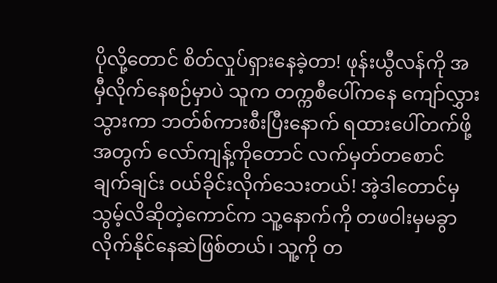ပိုလို့တောင် စိတ်လှုပ်ရှားနေခဲ့တာ! ဖုန်းယွီလန်ကို အမှီလိုက်နေစဉ်မှာပဲ သူက တက္ကစီပေါ်ကနေ ကျော်လွှားသွားကာ ဘတ်စ်ကားစီးပြီးနောက် ရထားပေါ်တက်ဖို့အတွက် လော်ကျန့်ကိုတောင် လက်မှတ်တစောင် ချက်ချင်း ဝယ်ခိုင်းလိုက်သေးတယ်! အဲ့ဒါတောင်မှ သွမ့်လိဆိုတဲ့ကောင်က သူ့နောက်ကို တဖဝါးမှမခွာ လိုက်နိုင်နေဆဲဖြစ်တယ်၊ သူ့ကို တ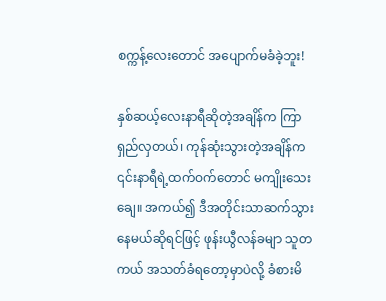စက္ကန့်လေးတောင် အပျောက်မခံခဲ့ဘူး!

နှစ်ဆယ့်လေးနာရီဆိုတဲ့အချိန်က ကြာရှည်လှတယ်၊ ကုန်ဆုံးသွားတဲ့အချိန်က ၎င်းနာရီရဲ့ထက်ဝက်တောင် မကျိုးသေးချေ။ အကယ်၍ ဒီအတိုင်းသာဆက်သွားနေမယ်ဆိုရင်ဖြင့် ဖုန်းယွီလန်ခမျာ သူတကယ် အသတ်ခံရတော့မှာပဲလို့ ခံစားမိ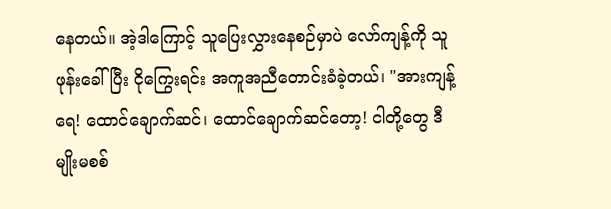နေတယ်။ အဲ့ဒါကြောင့် သူပြေးလွှားနေစဉ်မှာပဲ လော်ကျန့်ကို သူဖုန်းခေါ်ပြီး ငိုကြွေးရင်း အကူအညီတောင်းခံခဲ့တယ်၊ "အားကျန့်ရေ! ထောင်ချောက်ဆင်၊ ထောင်ချောက်ဆင်တော့! ငါတို့တွေ ဒီမျိုးမစစ်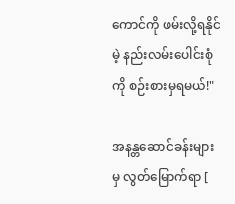ကောင်ကို ဖမ်းလို့ရနိုင်မဲ့ နည်းလမ်းပေါင်းစုံကို စဉ်းစားမှရမယ်!"

အနန္တဆောင်ခန်းများမှ လွတ်‌မြောက်ရာ [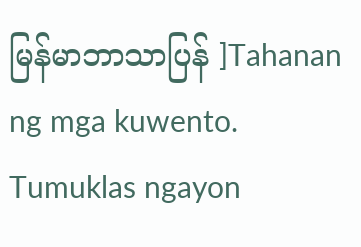မြန်မာဘာသာပြန် ]Tahanan ng mga kuwento. Tumuklas ngayon